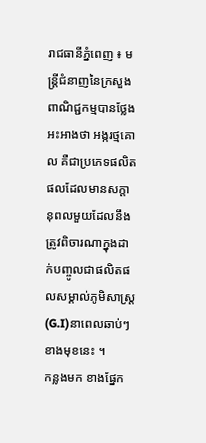រាជធានីភ្នំពេញ ៖ មន្ត្រីជំនាញនៃក្រសួងពាណិជ្ជកម្មបានថ្លែងអះអាងថា អង្ករថ្មគោល គឺជាប្រភេទផលិតផលដែលមានសក្តានុពលមួយដែលនឹងត្រូវពិចារណាក្នុងដាក់បញ្ចូលជាផលិតផលសម្គាល់ភូមិសាស្ត្រ(G.I)នាពេលឆាប់ៗខាងមុខនេះ ។
កន្លងមក ខាងផ្នែក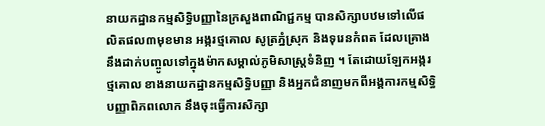នាយកដ្ឋានកម្មសិទ្ធិបញ្ញានៃក្រសួងពាណិជ្ជកម្ម បានសិក្សាបឋមទៅលើផលិតផល៣មុខមាន អង្ករថ្មគោល សូត្រភ្នំស្រុក និងទុរេនកំពត ដែលគ្រោងនឹងដាក់បញ្ចូលទៅក្នុងម៉ាកសម្គាល់ភូមិសាស្ត្រទំនិញ ។ តែដោយឡែកអង្ករថ្មគោល ខាងនាយកដ្ឋានកម្មសិទ្ធិបញ្ញា និងអ្នកជំនាញមកពីអង្គការកម្មសិទ្ធិបញ្ញាពិភពលោក នឹងចុះធ្វើការសិក្សា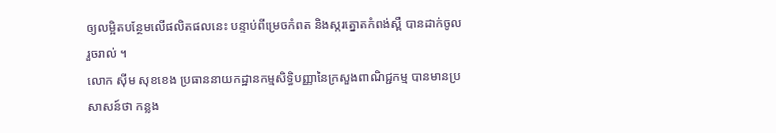ឲ្យលម្អិតបន្ថែមលើផលិតផលនេះ បន្ទាប់ពីម្រេចកំពត និងស្ករត្នោតកំពង់ស្ពឺ បានដាក់ចូលរួចរាល់ ។
លោក ស៊ីម សុខខេង ប្រធាននាយកដ្ឋានកម្មសិទ្ធិបញ្ញានៃក្រសួងពាណិជ្ជកម្ម បានមានប្រសាសន៍ថា កន្លង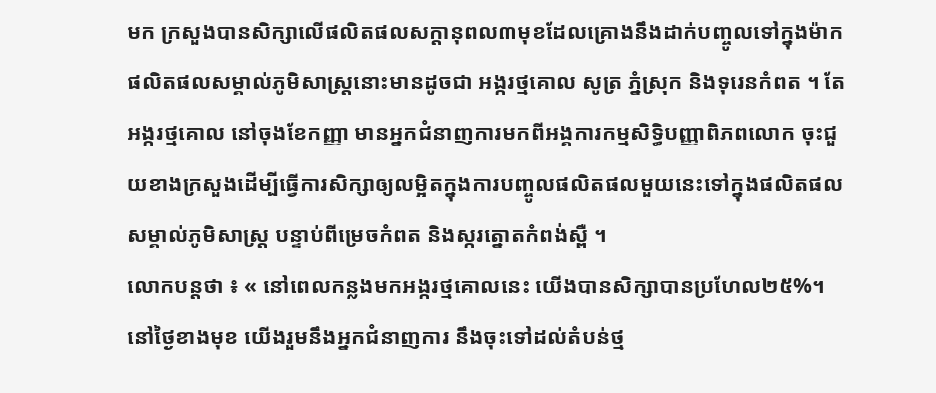មក ក្រសួងបានសិក្សាលើផលិតផលសក្តានុពល៣មុខដែលគ្រោងនឹងដាក់បញ្ចូលទៅក្នុងម៉ាកផលិតផលសម្គាល់ភូមិសាស្ត្រនោះមានដូចជា អង្ករថ្មគោល សូត្រ ភ្នំស្រុក និងទុរេនកំពត ។ តែអង្ករថ្មគោល នៅចុងខែកញ្ញា មានអ្នកជំនាញការមកពីអង្គការកម្មសិទ្ធិបញ្ញាពិភពលោក ចុះជួយខាងក្រសួងដើម្បីធ្វើការសិក្សាឲ្យលម្អិតក្នុងការបញ្ចូលផលិតផលមួយនេះទៅក្នុងផលិតផលសម្គាល់ភូមិសាស្ត្រ បន្ទាប់ពីម្រេចកំពត និងស្ករត្នោតកំពង់ស្ពឺ ។
លោកបន្តថា ៖ « នៅពេលកន្លងមកអង្ករថ្មគោលនេះ យើងបានសិក្សាបានប្រហែល២៥%។ នៅថ្ងៃខាងមុខ យើងរួមនឹងអ្នកជំនាញការ នឹងចុះទៅដល់តំបន់ថ្ម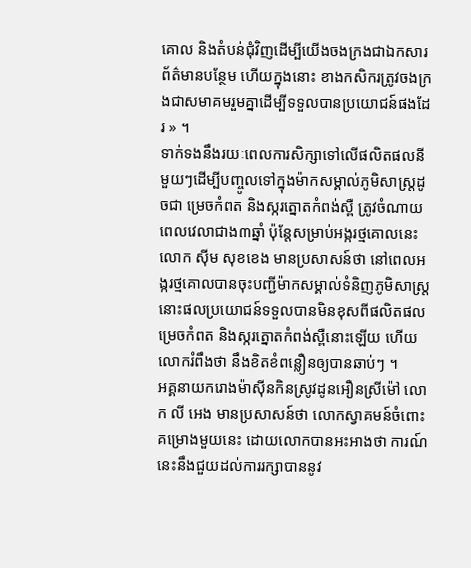គោល និងតំបន់ជុំវិញដើម្បីយើងចងក្រងជាឯកសារព័ត៌មានបន្ថែម ហើយក្នុងនោះ ខាងកសិករត្រូវចងក្រងជាសមាគមរួមគ្នាដើម្បីទទួលបានប្រយោជន៍ផងដែរ » ។
ទាក់ទងនឹងរយៈពេលការសិក្សាទៅលើផលិតផលនីមួយៗដើម្បីបញ្ចូលទៅក្នុងម៉ាកសម្គាល់ភូមិសាស្ត្រដូចជា ម្រេចកំពត និងស្ករត្នោតកំពង់ស្ពឺ ត្រូវចំណាយពេលវេលាជាង៣ឆ្នាំ ប៉ុន្តែសម្រាប់អង្ករថ្មគោលនេះ លោក ស៊ីម សុខខេង មានប្រសាសន៍ថា នៅពេលអង្ករថ្មគោលបានចុះបញ្ជីម៉ាកសម្គាល់ទំនិញភូមិសាស្ត្រ នោះផលប្រយោជន៍ទទួលបានមិនខុសពីផលិតផលម្រេចកំពត និងស្ករត្នោតកំពង់ស្ពឺនោះឡើយ ហើយលោករំពឹងថា នឹងខិតខំពន្លឿនឲ្យបានឆាប់ៗ ។
អគ្គនាយករោងម៉ាស៊ីនកិនស្រូវដូនអឿនស្រីម៉ៅ លោក លី អេង មានប្រសាសន៍ថា លោកស្វាគមន៍ចំពោះគម្រោងមួយនេះ ដោយលោកបានអះអាងថា ការណ៍នេះនឹងជួយដល់ការរក្សាបាននូវ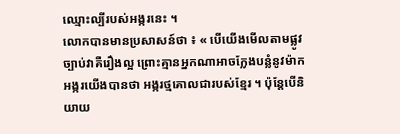ឈ្មោះល្បីរបស់អង្ករនេះ ។
លោកបានមានប្រសាសន៍ថា ៖ « បើយើងមើលតាមផ្លូវច្បាប់វាគឺរឿងល្អ ព្រោះគ្មានអ្នកណាអាចក្លែងបន្លំនូវម៉ាកអង្ករយើងបានថា អង្ករថ្មគោលជារបស់ខ្មែរ ។ ប៉ុន្តែបើនិយាយ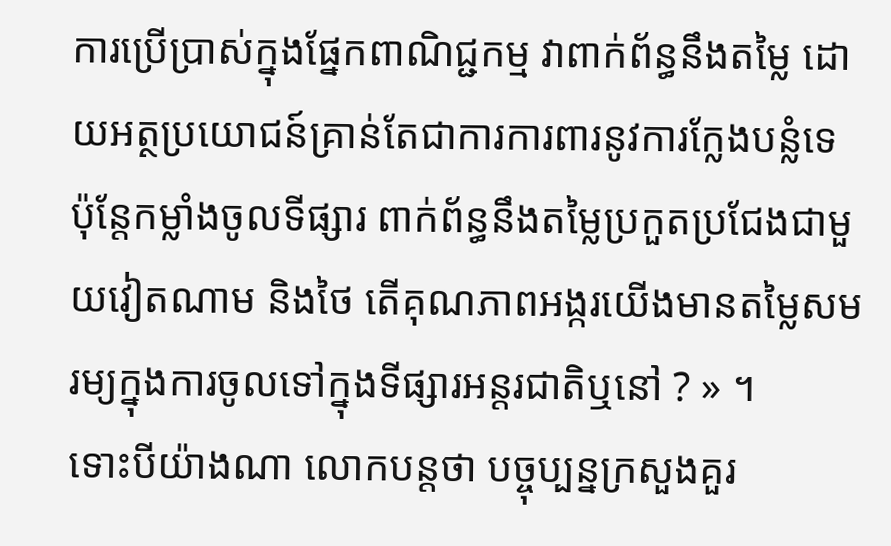ការប្រើប្រាស់ក្នុងផ្នែកពាណិជ្ជកម្ម វាពាក់ព័ន្ធនឹងតម្លៃ ដោយអត្ថប្រយោជន៍គ្រាន់តែជាការការពារនូវការក្លែងបន្លំទេ ប៉ុន្តែកម្លាំងចូលទីផ្សារ ពាក់ព័ន្ធនឹងតម្លៃប្រកួតប្រជែងជាមួយវៀតណាម និងថៃ តើគុណភាពអង្ករយើងមានតម្លៃសមរម្យក្នុងការចូលទៅក្នុងទីផ្សារអន្តរជាតិឬនៅ ? » ។
ទោះបីយ៉ាងណា លោកបន្តថា បច្ចុប្បន្នក្រសួងគួរ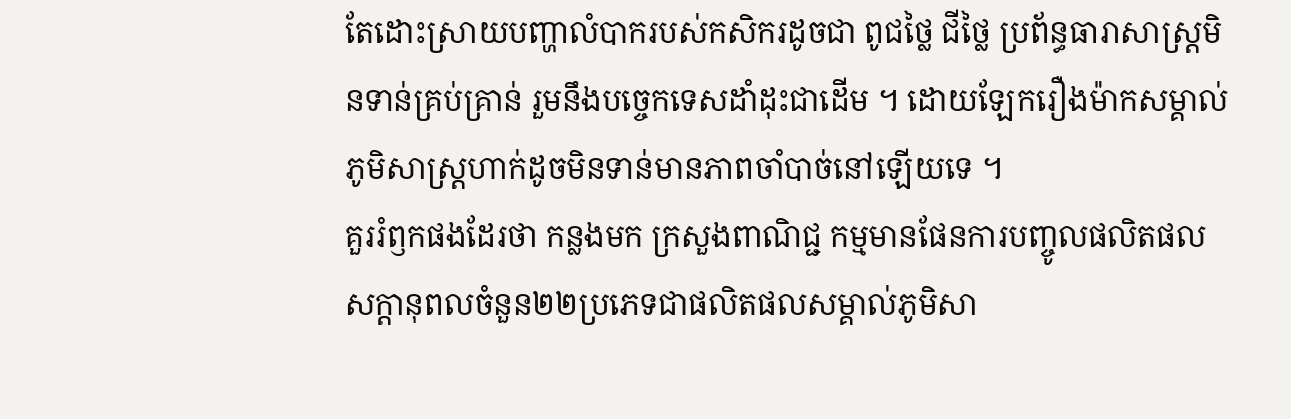តែដោះស្រាយបញ្ហាលំបាករបស់កសិករដូចជា ពូជថ្លៃ ជីថ្លៃ ប្រព័ន្ធធារាសាស្ត្រមិនទាន់គ្រប់គ្រាន់ រួមនឹងបច្ចេកទេសដាំដុះជាដើម ។ ដោយឡែករឿងម៉ាកសម្គាល់ភូមិសាស្ត្រហាក់ដូចមិនទាន់មានភាពចាំបាច់នៅឡើយទេ ។
គួររំឭកផងដែរថា កន្លងមក ក្រសួងពាណិជ្ជ កម្មមានផែនការបញ្ចូលផលិតផលសក្តានុពលចំនួន២២ប្រភេទជាផលិតផលសម្គាល់ភូមិសា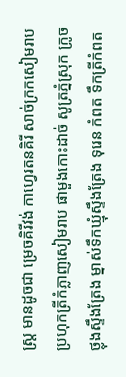ស្ត្រ មានដូចជា ម្រេចគិរីវង់ កាហ្វេរតនគិរី សាច់ក្រកសៀមរាប ប្រហុកត្រីកំភ្លាញសៀមរាប ផាមួងកោះដាច់ សូត្រភ្នំស្រុក ក្រូចថ្លុងស្ទឹងត្រែង ម្នាស់ទឹកឃ្មុំស្ទឹងត្រែង ទុរេន កំពត ទឹកត្រីកំពត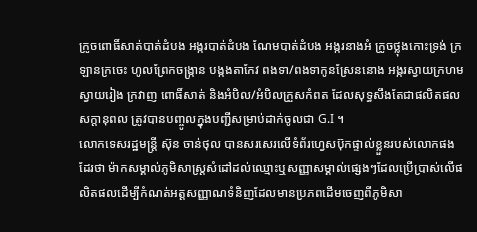ក្រូចពោធិ៍សាត់បាត់ដំបង អង្ករបាត់ដំបង ណែមបាត់ដំបង អង្ករនាងអំ ក្រូចថ្លុងកោះទ្រង់ ក្រឡានក្រចេះ ហូលព្រែកចង្ក្រាន បង្កងតាកែវ ពងទា/ពងទាកូនស្រែននោង អង្ករស្វាយក្រហមស្វាយរៀង ក្រវាញ ពោធិ៍សាត់ និងអំបិល/អំបិលក្រួសកំពត ដែលសុទ្ធសឹងតែជាផលិតផលសក្តានុពល ត្រូវបានបញ្ចូលក្នុងបញ្ជីសម្រាប់ដាក់ចូលជា G.I ។
លោកទេសរដ្ឋមន្ត្រី ស៊ុន ចាន់ថុល បានសរសេរលើទំព័រហ្វេសប៊ុកផ្ទាល់ខ្លួនរបស់លោកផងដែរថា ម៉ាកសម្គាល់ភូមិសាស្ត្រសំដៅដល់ឈ្មោះឬសញ្ញាសម្គាល់ផ្សេងៗដែលប្រើប្រាស់លើផលិតផលដើម្បីកំណត់អត្តសញ្ញាណទំនិញដែលមានប្រភពដើមចេញពីភូមិសា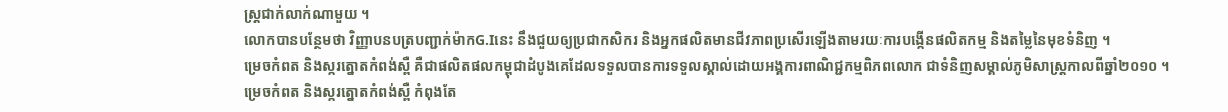ស្ត្រជាក់លាក់ណាមួយ ។
លោកបានបន្ថែមថា វិញ្ញាបនបត្របញ្ជាក់ម៉ាកG.Iនេះ នឹងជួយឲ្យប្រជាកសិករ និងអ្នកផលិតមានជីវភាពប្រសើរឡើងតាមរយៈការបង្កើនផលិតកម្ម និងតម្លៃនៃមុខទំនិញ ។
ម្រេចកំពត និងស្ករត្នោតកំពង់ស្ពឺ គឺជាផលិតផលកម្ពុជាដំបូងគេដែលទទួលបានការទទួលស្គាល់ដោយអង្គការពាណិជ្ជកម្មពិភពលោក ជាទំនិញសម្គាល់ភូមិសាស្ត្រកាលពីឆ្នាំ២០១០ ។
ម្រេចកំពត និងស្ករត្នោតកំពង់ស្ពឺ កំពុងតែ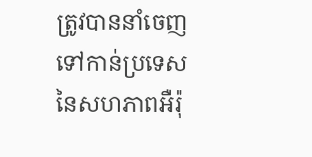ត្រូវបាននាំចេញទៅកាន់ប្រទេសនៃសហភាពអឺរ៉ុ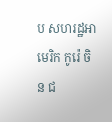ប សហរដ្ឋអាមេរិក កូរ៉េ ចិន ជ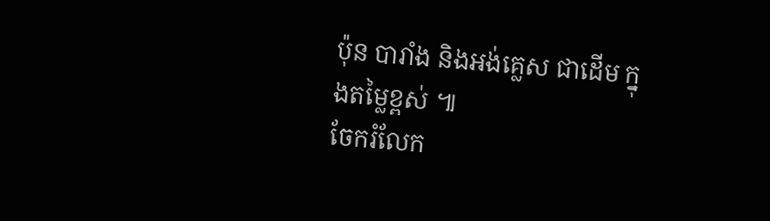ប៉ុន បារាំង និងអង់គ្លេស ជាដើម ក្នុងតម្លៃខ្ពស់ ៕
ចែករំលែក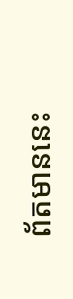ព័តមាននេះ